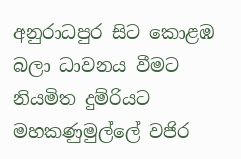අනුරාධපුර සිට කොළඹ බලා ධාවනය වීමට නියමිත දුම්රියට මහකණුමුල්ලේ වජිර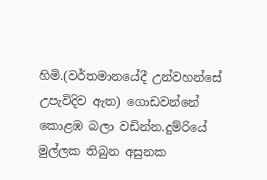හිමි.(වර්තමානයේදී උන්වහන්සේ උපැවිදිව ඇත) ගොඩවන්නේ කොළඹ බලා වඩින්න.දුම්රියේ මුල්ලක තිබුන අසුනක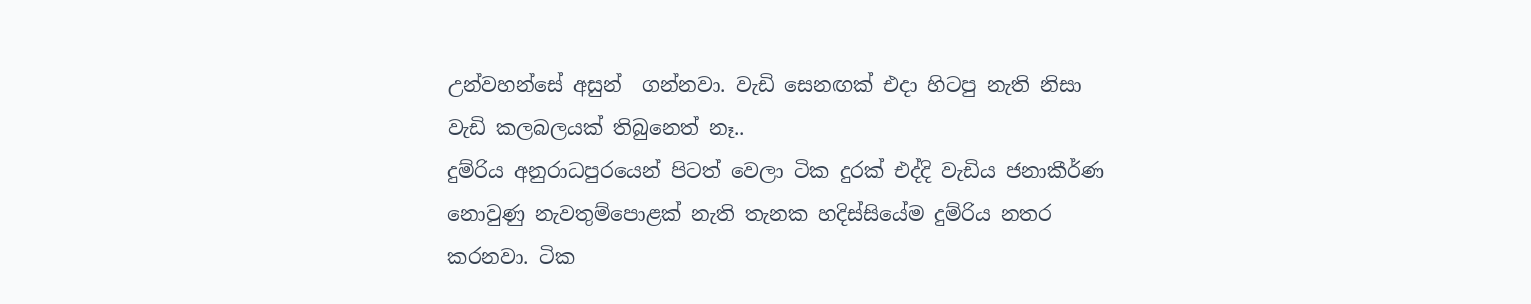උන්වහන්සේ අසුන්  ගන්නවා. වැඩි සෙනඟක් එදා හිටපු නැති නිසා වැඩි කලබලයක් තිබුනෙත් නෑ..
දුම්රිය අනුරාධපුරයෙන් පිටත් වෙලා ටික දුරක් එද්දි වැඩිය ජනාකීර්ණ නොවුණු නැවතුම්පොළක් නැති තැනක හදිස්සියේම දුම්රිය නතර කරනවා. ටික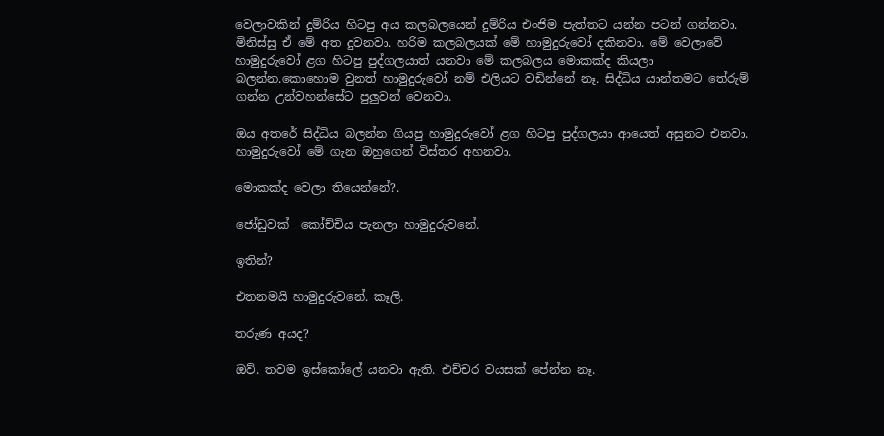වෙලාවකින් දුම්රිය හිටපු අය කලබලයෙන් දුම්රිය එංජිම පැත්තට යන්න පටන් ගන්නවා. මිනිස්සු ඒ මේ අත දුවනවා. හරිම කලබලයක් මේ හාමුදුරුවෝ දකිනවා. මේ වෙලාවේ හාමුදුරුවෝ ළග හිටපු පුද්ගලයාත් යනවා මේ කලබලය මොකක්ද කියලා බලන්න.කොහොම වුනත් හාමුදුරුවෝ නම් එලියට වඩින්නේ නෑ. සිද්ධිය යාන්තමට තේරුම් ගන්න උන්වහන්සේට පුලුවන් වෙනවා.

ඔය අතරේ සිද්ධිය බලන්න ගියපු හාමුදුරුවෝ ළග හිටපු පුද්ගලයා ආයෙත් අසුනට එනවා. හාමුදුරුවෝ මේ ගැන ඔහුගෙන් විස්තර අහනවා.

මොකක්ද වෙලා තියෙන්නේ?.

ජෝඩුවක්  කෝච්චිය පැනලා හාමුදුරුවනේ.

ඉතින්?

එතනමයි හාමුදුරුවනේ. කෑලි.

තරුණ අයද?

ඔව්. තවම ඉස්කෝලේ යනවා ඇති. එච්චර වයසක් පේන්න නෑ.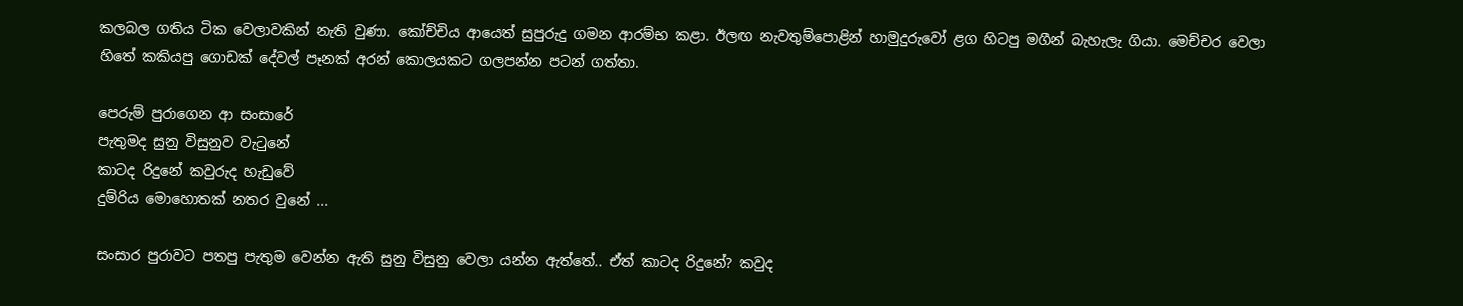කලබල ගතිය ටික වෙලාවකින් නැති වුණා. කෝච්චිය ආයෙත් සුපුරුදු ගමන ආරම්භ කළා. ඊලඟ නැවතුම්පොළින් හාමුදුරුවෝ ළග හිටපු මගීන් බැහැලැ ගියා. මෙච්චර වෙලා හිතේ කකියපු ගොඩක් දේවල් පෑනක් අරන් කොලයකට ගලපන්න පටන් ගත්තා.

පෙරුම් පුරාගෙන ආ සංසාරේ
පැතුමද සුනු විසුනුව වැටුනේ
කාටද රිදුනේ කවුරුද හැඩුවේ
දුම්රිය මොහොතක් නතර වුනේ ...

සංසාර පුරාවට පතපු පැතුම වෙන්න ඇති සුනු විසුනු වෙලා යන්න ඇත්තේ.. ඒත් කාටද රිදුනේ? කවුද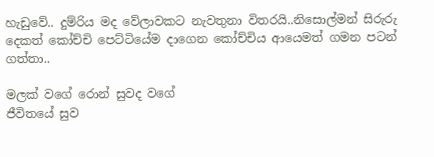හැඩුවේ.. දුම්රිය මද වේලාවකට නැවතුනා විතරයි..නිසොල්මන් සිරුරු දෙකත් කෝච්චි පෙට්ටියේම දාගෙන කෝච්චිය ආයෙමත් ගමන පටන් ගත්තා..

මලක් වගේ රොන් සුවද වගේ
ජීවිතයේ සුව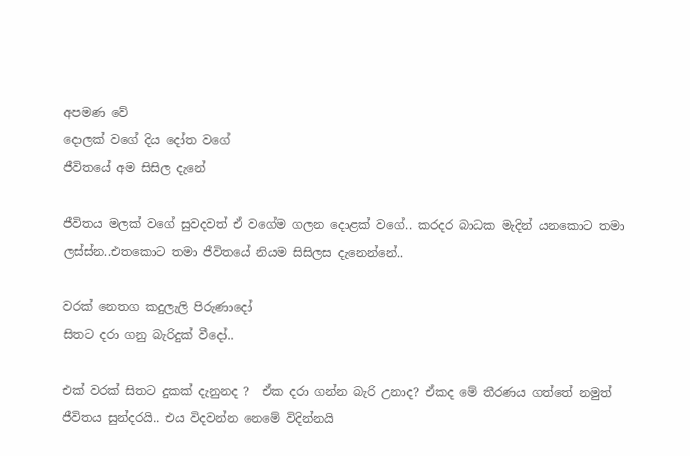අපමණ වේ
දොලක් වගේ දිය දෝත වගේ
ජීවිතයේ අම සිසිල දැනේ

ජීවිතය මලක් වගේ සුවදවත් ඒ වගේම ගලන දොළක් වගේ.. කරදර බාධක මැදින් යනකොට තමා ලස්ස්න..එතකොට තමා ජීවිතයේ නියම සිසිලස දැනෙන්නේ..

වරක් නෙතග කදුලැලි පිරුණාදෝ
සිතට දරා ගනු බැරිදුක් වීදෝ..

එක් වරක් සිතට දුකක් දැනුනද ?  ඒක දරා ගන්න බැරි උනාද? ඒකද මේ තීරණය ගත්තේ නමුත් ජීවිතය සුන්දරයි.. එය විදවන්න නෙමේ විදින්නයි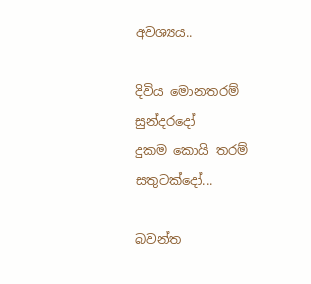අවශ්‍යය..

දිවිය මොනතරම් සුන්දරදෝ
දුකම කොයි තරම් සතුටක්දෝ...

බවන්ත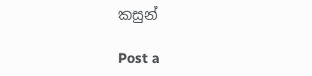කසුන්

Post a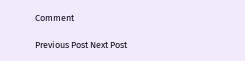Comment

Previous Post Next Post